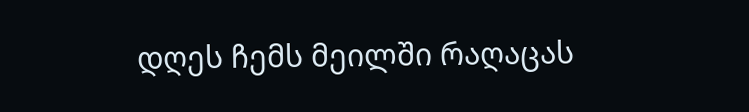დღეს ჩემს მეილში რაღაცას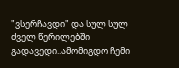"ვსერჩავდი" და სულ სულ ძველ წერილებში გადავედი..ამომიგდო ჩემი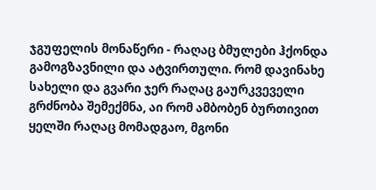ჯგუფელის მონაწერი - რაღაც ბმულები ჰქონდა გამოგზავნილი და ატვირთული. რომ დავინახე სახელი და გვარი ჯერ რაღაც გაურკვეველი გრძნობა შემექმნა, აი რომ ამბობენ ბურთივით ყელში რაღაც მომადგაო, მგონი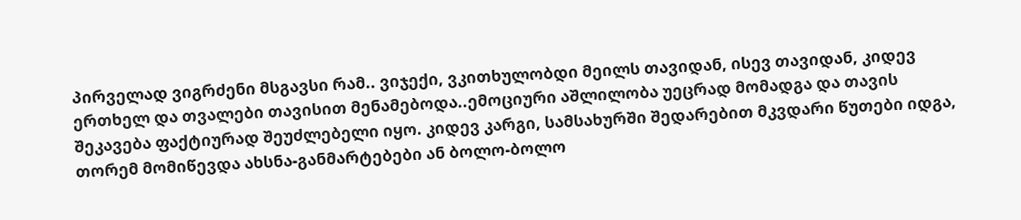პირველად ვიგრძენი მსგავსი რამ.. ვიჯექი, ვკითხულობდი მეილს თავიდან, ისევ თავიდან, კიდევ ერთხელ და თვალები თავისით მენამებოდა..ემოციური აშლილობა უეცრად მომადგა და თავის შეკავება ფაქტიურად შეუძლებელი იყო. კიდევ კარგი, სამსახურში შედარებით მკვდარი წუთები იდგა, თორემ მომიწევდა ახსნა-განმარტებები ან ბოლო-ბოლო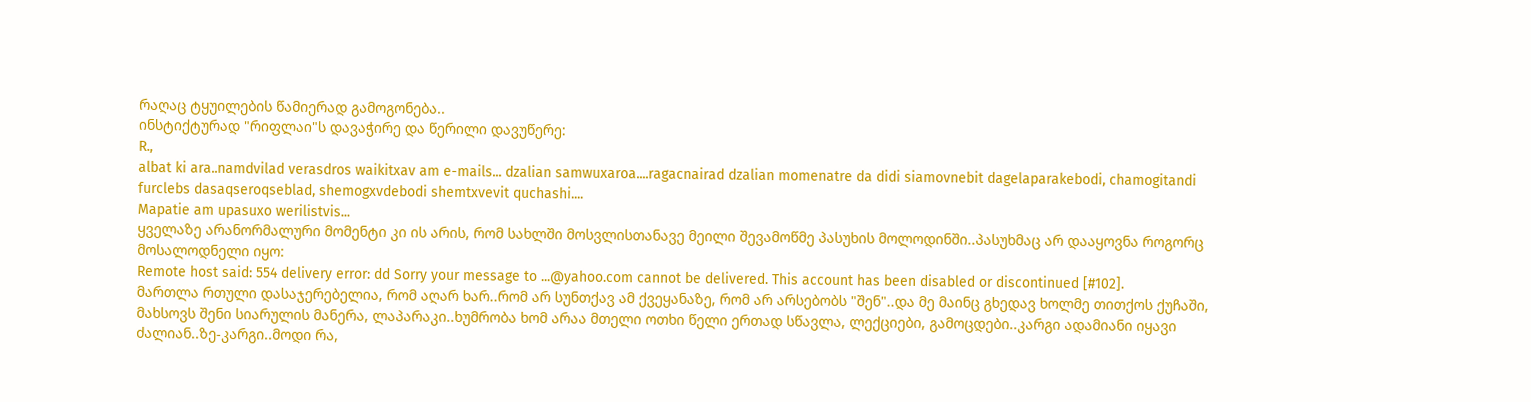რაღაც ტყუილების წამიერად გამოგონება..
ინსტიქტურად "რიფლაი"ს დავაჭირე და წერილი დავუწერე:
R.,
albat ki ara..namdvilad verasdros waikitxav am e-mails... dzalian samwuxaroa....ragacnairad dzalian momenatre da didi siamovnebit dagelaparakebodi, chamogitandi furclebs dasaqseroqseblad, shemogxvdebodi shemtxvevit quchashi....
Mapatie am upasuxo werilistvis...
ყველაზე არანორმალური მომენტი კი ის არის, რომ სახლში მოსვლისთანავე მეილი შევამოწმე პასუხის მოლოდინში..პასუხმაც არ დააყოვნა როგორც მოსალოდნელი იყო:
Remote host said: 554 delivery error: dd Sorry your message to ...@yahoo.com cannot be delivered. This account has been disabled or discontinued [#102].
მართლა რთული დასაჯერებელია, რომ აღარ ხარ..რომ არ სუნთქავ ამ ქვეყანაზე, რომ არ არსებობს "შენ"..და მე მაინც გხედავ ხოლმე თითქოს ქუჩაში, მახსოვს შენი სიარულის მანერა, ლაპარაკი..ხუმრობა ხომ არაა მთელი ოთხი წელი ერთად სწავლა, ლექციები, გამოცდები..კარგი ადამიანი იყავი ძალიან..ზე-კარგი..მოდი რა,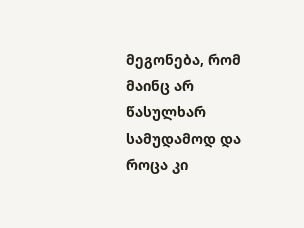მეგონება, რომ მაინც არ წასულხარ სამუდამოდ და როცა კი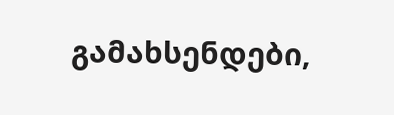გამახსენდები,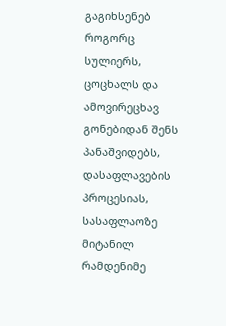გაგიხსენებ როგორც სულიერს, ცოცხალს და ამოვირეცხავ გონებიდან შენს პანაშვიდებს, დასაფლავების პროცესიას, სასაფლაოზე მიტანილ რამდენიმე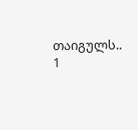თაიგულს..
1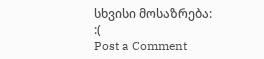სხვისი მოსაზრება:
:(
Post a Comment